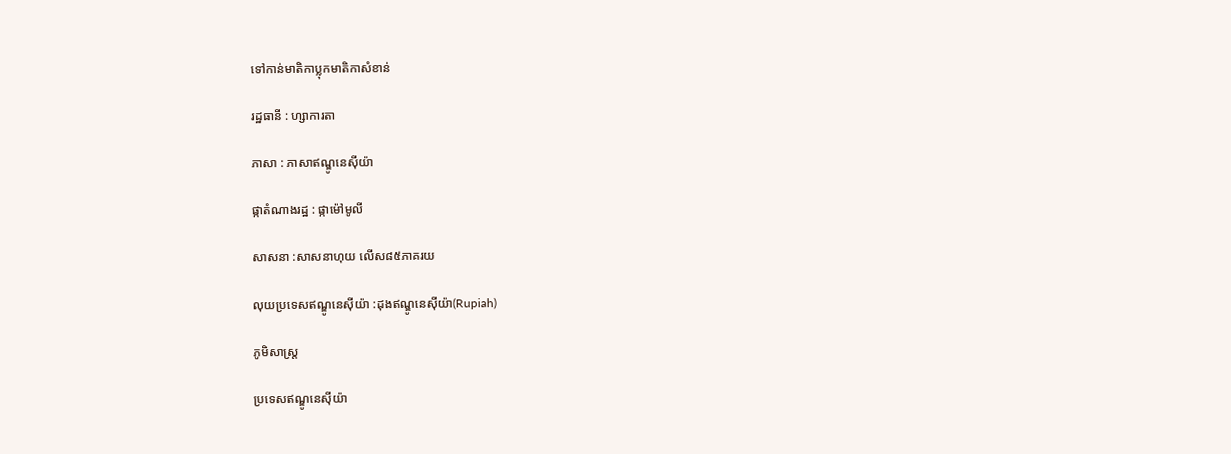ទៅកាន់មាតិកាប្លុកមាតិកាសំខាន់

រដ្ឋធានី : ហ្សាការតា

ភាសា : ភាសាឥណ្ឌូនេស៊ីយ៉ា

ផ្កាតំណាងរដ្ឋ : ផ្កាម៉ៅមូលី

សាសនា :សាសនាហុយ លើស៨៥ភាគរយ

លុយប្រទេសឥណ្ឌូនេស៊ីយ៉ា :ដុងឥណ្ឌូនេស៊ីយ៉ា(Rupiah)

ភូមិសាស្ត្រ

ប្រទេសឥណ្ឌូនេស៊ីយ៉ា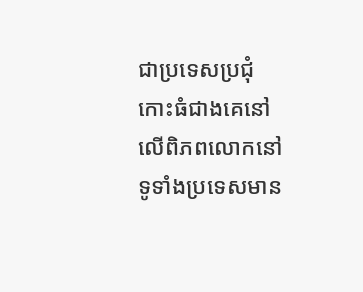ជាប្រទេសប្រជុំកោះធំជាងគេនៅលើពិភពលោកនៅទូទាំងប្រទេសមាន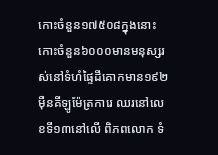កោះចំនួន១៧៥០៨ក្នុងនោះកោះចំនួន៦០០០មានមនុស្សរស់នៅទំហំផ្ទៃដីគោកមាន១៩២ម៉ឺនគីឡូម៉ែត្រការេ ឈរនៅលេខទី១៣នៅលើ ពិភពលោក ទំ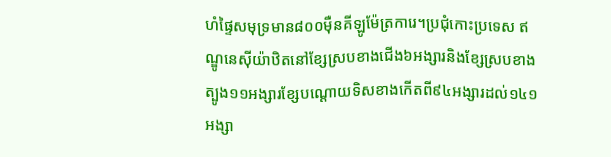ហំផ្ទៃសមុទ្រមាន៨០០ម៉ឺនគីឡូម៉ែត្រការេ។ប្រជុំកោះប្រទេស ឥណ្ឌូនេស៊ីយ៉ាឋិតនៅខ្សែស្របខាងជើង៦អង្សារនិងខ្សែស្របខាងត្បូង១១អង្សារខ្សែបណ្តោយទិសខាងកើតពី៩៤អង្សារដល់១៤១អង្សា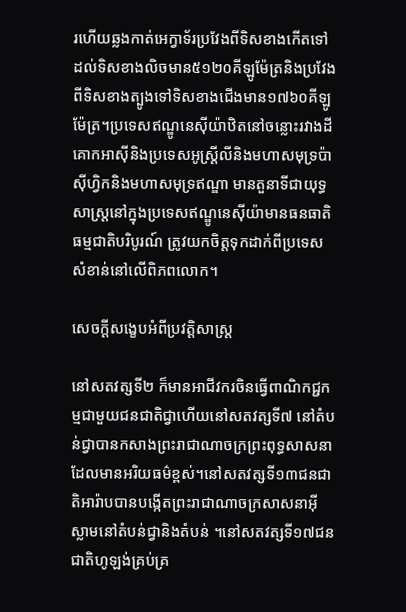រហើយឆ្លងកាត់អេក្វាទ័រប្រវែងពីទិសខាងកើតទៅដល់ទិសខាងលិចមាន៥១២០គីឡូម៉ែត្រនិងប្រវែងពីទិសខាងត្បូងទៅទិសខាងជើងមាន១៧៦០គីឡូម៉ែត្រ។ប្រទេសឥណ្ឌូនេស៊ីយ៉ាឋិតនៅចន្លោះរវាងដីគោកអាស៊ីនិងប្រទេសអូស្ត្រីលីនិងមហាសមុទ្រប៉ាស៊ីហ្វិកនិងមហាសមុទ្រឥណ្ឌា មានតួនាទីជាយុទ្ធសាស្ត្រនៅក្នុងប្រទេសឥណ្ឌូនេស៊ីយ៉ាមានធនធាតិធម្មជាតិបរិបូរណ៍ ត្រូវយកចិត្តទុកដាក់ពីប្រទេសសំខាន់នៅលើពិភពលោក។

សេចក្តីសង្ខេបអំពីប្រវត្តិសាស្ត្រ

នៅសតវត្សទី២ ក៏មានអាជីវករចិនធ្វើពាណិកជ្ជកម្មជាមួយជនជាតិជ្វាហើយនៅសតវត្សទី៧ នៅតំបន់ជ្វាបានកសាងព្រះរាជាណាចក្រព្រះពុទ្ធសាសនាដែលមានអរិយធម៌ខ្ពស់។នៅសតវត្សទី១៣ជនជាតិអារ៉ាបបានបង្កើតព្រះរាជាណាចក្រសាសនាអ៊ីស្លាមនៅតំបន់ជ្វានិងតំបន់ ។នៅសតវត្សទី១៧ជនជាតិហូឡង់គ្រប់គ្រ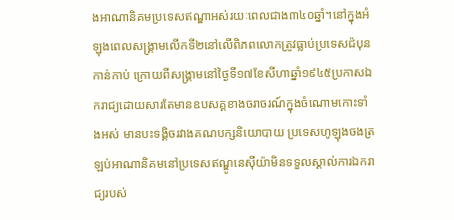ងអាណានិគមប្រទេសឥណ្ឌាអស់រយៈពេលជាង៣៤០ឆ្នាំ។នៅក្នុងអំឡុងពេលសង្គ្រាមលើកទី២នៅលើពិភពលោកត្រូវធ្លាប់ប្រទេសជ៉បុនកាន់កាប់ ក្រោយពីសង្គ្រាមនៅថ្ងៃទី១៧ខែសីហាឆ្នាំ១៩៤៥ប្រកាសឯករាជ្យដោយសារតែមានឧបសគ្គខាងចរាចរណ៍ក្នុងចំណោមកោះទាំងអស់ មានបះទង្គិចរវាងគណបក្សនិយោបាយ ប្រទេសហូឡុងចងត្រឡប់អាណានិគមនៅប្រទេសឥណ្ឌូនេស៊ីយ៉ាមិនទទួលស្គាល់ការឯករាជ្យរបស់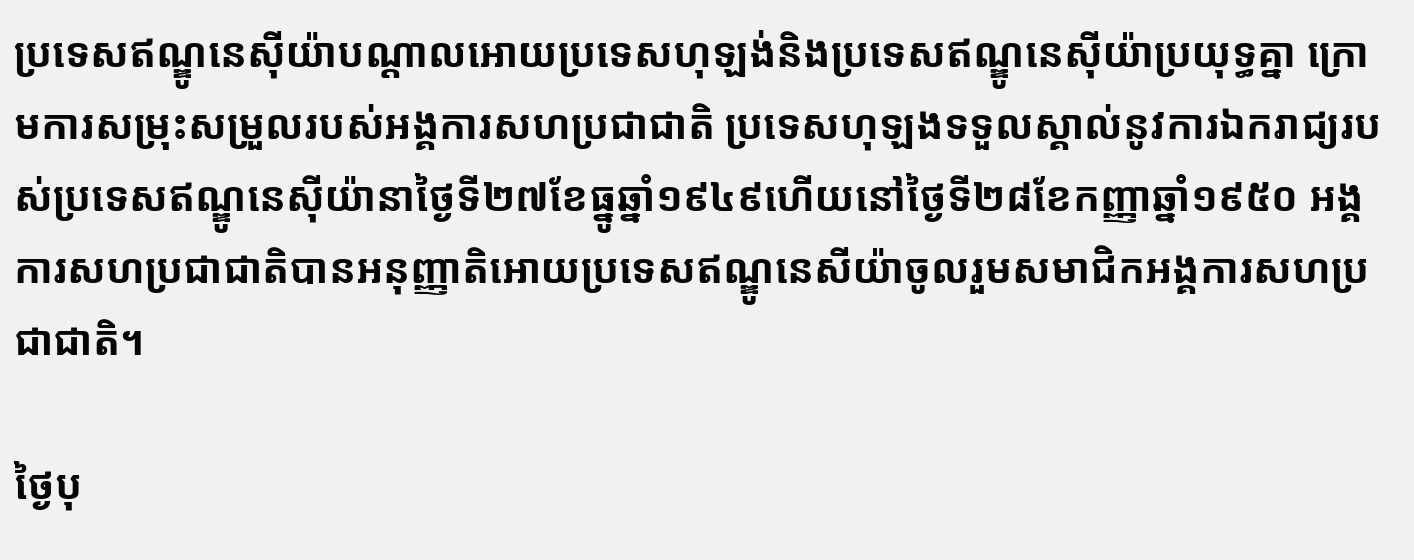ប្រទេសឥណ្ឌូនេស៊ីយ៉ាបណ្តាលអោយប្រទេសហុឡង់និងប្រទេសឥណ្ឌូនេស៊ីយ៉ាប្រយុទ្ធគ្នា ក្រោមការសម្រុះសម្រួលរបស់អង្គការសហប្រជាជាតិ ប្រទេសហុឡងទទួលស្គាល់នូវការឯករាជ្យរបស់ប្រទេសឥណ្ឌូនេស៊ីយ៉ានាថ្ងៃទី២៧ខែធ្នូឆ្នាំ១៩៤៩ហើយនៅថ្ងៃទី២៨ខែកញ្ញាឆ្នាំ១៩៥០ អង្គការសហប្រជាជាតិបានអនុញ្ញាតិអោយប្រទេសឥណ្ឌូនេសីយ៉ាចូលរួមសមាជិកអង្គការសហប្រជាជាតិ។

ថ្ងៃបុ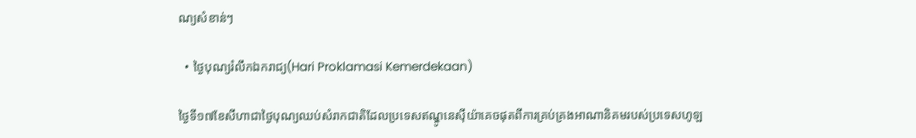ណ្យសំខាន់ៗ

  • ថ្ងៃបុណ្យរំលឹកឯករាជ្យ(Hari Proklamasi Kemerdekaan)

ថ្ងៃទី១៧ខែសីហាជាថ្ងៃបុណ្យឈប់សំរាកជាតិដែលប្រទេសឥណ្ឌូនេស៊ីយ៉ាគេចផុតពីការគ្រប់គ្រងអាណានិគមរបស់ប្រទេសហូឡ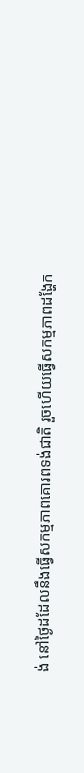ង់ នៅថ្ងៃដដែលនឹងធ្វើសកម្មភាពគោរពទង់ជាតិ រួចហើយធ្វើសកម្មភាពដង្ហែក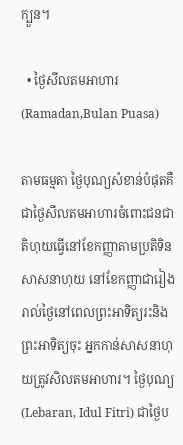ក្បួន។

  • ថ្ងៃសីលតមអាហារ(Ramadan,Bulan Puasa)

តាមធម្មតា ថ្ងៃបុណ្យសំខាន់បំផុតគឺជាថ្ងៃសីលតមអាហារចំពោះជនជាតិហុយធ្វើនៅខែកញ្ញាតាមប្រតិទិនសាសនាហុយ នៅខែកញ្ញាជារៀងរាល់ថ្ងៃនៅពេលព្រះអាទិត្យរះនិងព្រះអាទិត្យចុះ អ្នកកាន់សាសនាហុយត្រូវសិលតមអាហារ។ ថ្ងៃបុណ្យ (Lebaran, Idul Fitri) ជាថ្ងៃប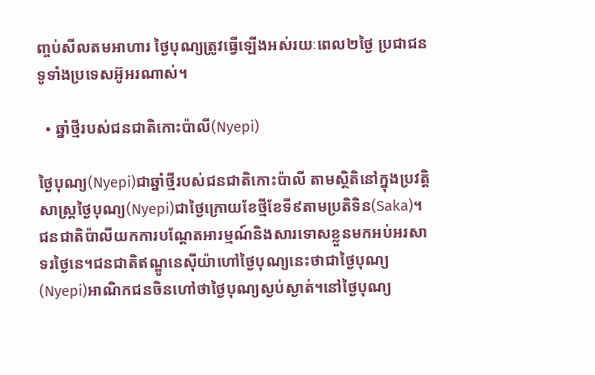ញ្ចប់សីលតមអាហារ ថ្ងៃបុណ្យត្រូវធ្វើឡើងអស់រយៈពេល២ថ្ងៃ ប្រជាជនទូទាំងប្រទេសអ៊ូអរណាស់។

  • ឆ្នាំថ្មីរបស់ជនជាតិកោះប៉ាលី(Nyepi)

ថ្ងៃបុណ្យ(Nyepi)ជាឆ្នាំថ្មីរបស់ជនជាតិកោះប៉ាលី តាមស្ថិតិនៅក្នុងប្រវត្តិសាស្ត្រថ្ងៃបុណ្យ(Nyepi)ជាថ្ងៃក្រោយខែថ្មីខែទី៩តាមប្រតិទិន(Saka)។ជនជាតិប៉ាលីយកការបណ្តែតអារម្មណ៍និងសារទោសខ្លួនមកអប់អរសាទរថ្ងៃនេ។ជនជាតិឥណ្ឌូនេស៊ីយ៉ាហៅថ្ងៃបុណ្យនេះថាជាថ្ងៃបុណ្យ(Nyepi)អាណិកជនចិនហៅថាថ្ងៃបុណ្យស្ងប់ស្ងាត់។នៅថ្ងៃបុណ្យ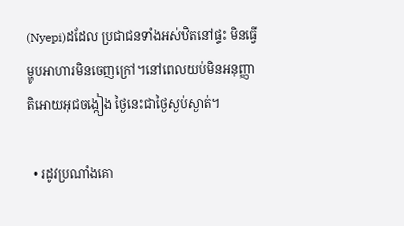(Nyepi)ដដែល ប្រជាជនទាំងអស់ឋិតនៅផ្ទះ មិនធ្វើម្ហូបអាហារមិនចេញក្រៅ។នៅពេលយប់មិនអនុញ្ញាតិអោយអុជចង្កៀង ថ្ងៃនេះជាថ្ងៃស្ងប់ស្ងាត់។

  • រដូវប្រណាំងគោ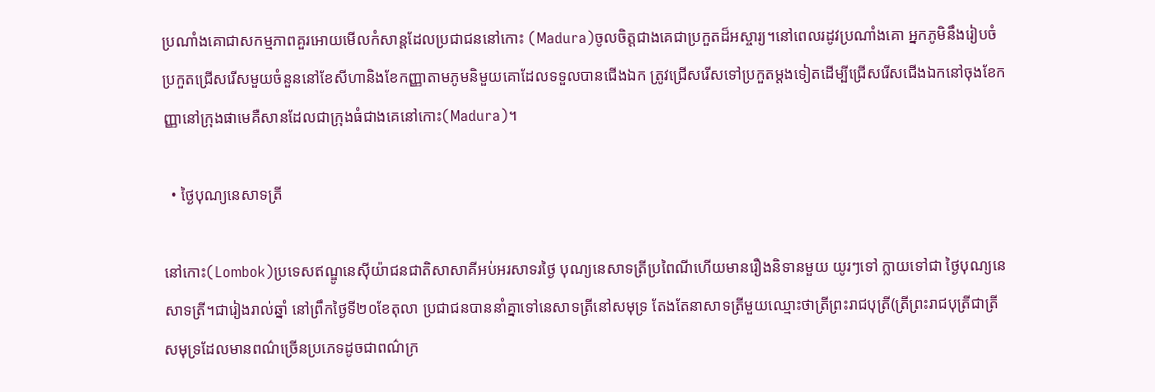ប្រណាំងគោជាសកម្មភាពគួរអោយមើលកំសាន្តដែលប្រជាជននៅកោះ (Madura)ចូលចិត្តជាងគេជាប្រកួតដ៏អស្ចារ្យ។នៅពេលរដូវប្រណាំងគោ អ្នកភូមិនឹងរៀបចំប្រកួតជ្រើសរើសមួយចំនួននៅខែសីហានិងខែកញ្ញាតាមភូមនិមួយគោដែលទទួលបានជើងឯក ត្រូវជ្រើសរើសទៅប្រកួតម្តងទៀតដើម្បីជ្រើសរើសជើងឯកនៅចុងខែកញ្ញានៅក្រុងផាមេគឺសានដែលជាក្រុងធំជាងគេនៅកោះ(Madura)។

  • ថ្ងៃបុណ្យនេសាទត្រី

នៅកោះ(Lombok)ប្រទេសឥណ្ឌូនេស៊ីយ៉ាជនជាតិសាសាគីអប់អរសាទរថ្ងៃ បុណ្យនេសាទត្រីប្រពៃណីហើយមានរឿងនិទានមួយ យូរៗទៅ ក្លាយទៅជា ថ្ងៃបុណ្យនេសាទត្រី។ជារៀងរាល់ឆ្នាំ នៅព្រឹកថ្ងៃទី២០ខែតុលា ប្រជាជនបាននាំគ្នាទៅនេសាទត្រីនៅសមុទ្រ តែងតែនាសាទត្រីមួយឈ្មោះថាត្រីព្រះរាជបុត្រី(ត្រីព្រះរាជបុត្រីជាត្រីសមុទ្រដែលមានពណ៌ច្រើនប្រភេទដូចជាពណ៌ក្រ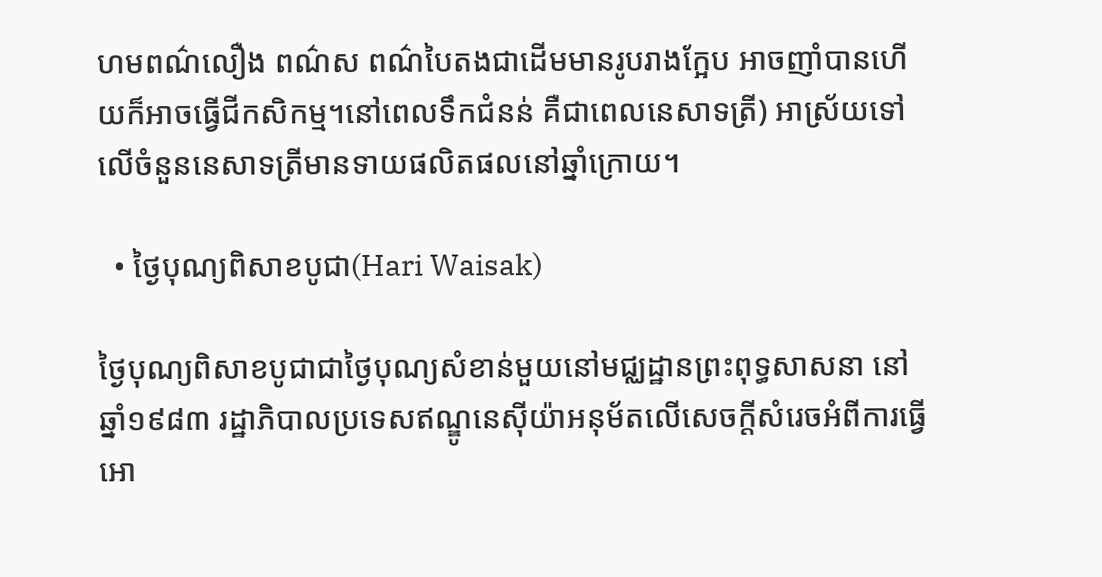ហមពណ៌លឿង ពណ៌ស ពណ៌បៃតងជាដើមមានរូបរាងក្អែប អាចញាំបានហើយក៏អាចធ្វើជីកសិកម្ម។នៅពេលទឹកជំនន់ គឺជាពេលនេសាទត្រី) អាស្រ័យទៅលើចំនួននេសាទត្រីមានទាយផលិតផលនៅឆ្នាំក្រោយ។

  • ថ្ងៃបុណ្យពិសាខបូជា(Hari Waisak)

ថ្ងៃបុណ្យពិសាខបូជាជាថ្ងៃបុណ្យសំខាន់មួយនៅមជ្ឈដ្ឋានព្រះពុទ្ធសាសនា នៅឆ្នាំ១៩៨៣ រដ្ឋាភិបាលប្រទេសឥណ្ឌូនេស៊ីយ៉ាអនុម័តលើសេចក្តីសំរេចអំពីការធ្វើអោ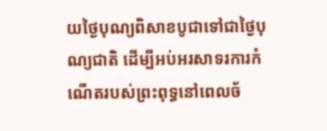យថ្ងៃបុណ្យពិសាខបូជាទៅជាថ្ងៃបុណ្យជាតិ ដើម្បីអប់អរសាទរការកំណើតរបស់ព្រះពុទ្ធនៅពេលច័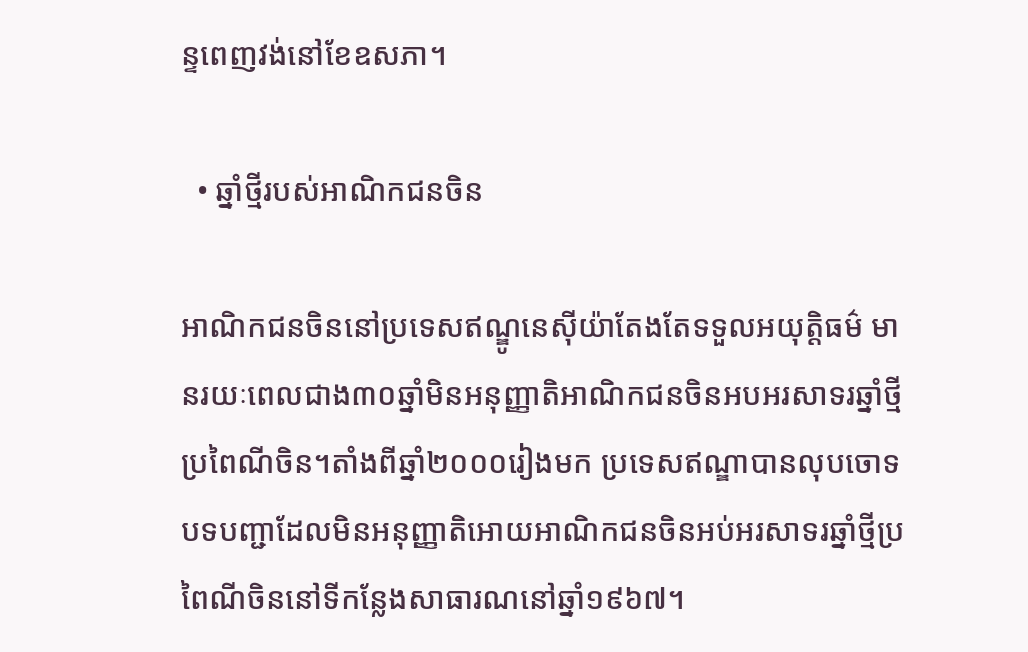ន្ទពេញវង់នៅខែឧសភា។

  • ឆ្នាំថ្មីរបស់អាណិកជនចិន

អាណិកជនចិននៅប្រទេសឥណ្ឌូនេស៊ីយ៉ាតែងតែទទួលអយុត្តិធម៌ មានរយៈពេលជាង៣០ឆ្នាំមិនអនុញ្ញាតិអាណិកជនចិនអបអរសាទរឆ្នាំថ្មីប្រពៃណីចិន។តាំងពីឆ្នាំ២០០០រៀងមក ប្រទេសឥណ្ឌាបានលុបចោទបទបញ្ជាដែលមិនអនុញ្ញាតិអោយអាណិកជនចិនអប់អរសាទរឆ្នាំថ្មីប្រពៃណីចិននៅទីកន្លែងសាធារណនៅឆ្នាំ១៩៦៧។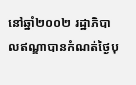នៅឆ្នាំ២០០២ រដ្ឋាភិបាលឥណ្ឌាបានកំណត់ថ្ងៃបុ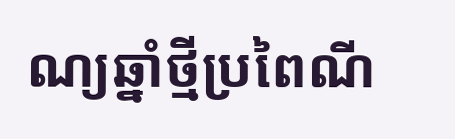ណ្យឆ្នាំថ្មីប្រពៃណី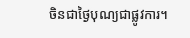ចិនជាថ្ងៃបុណ្យជាផ្លូវការ។